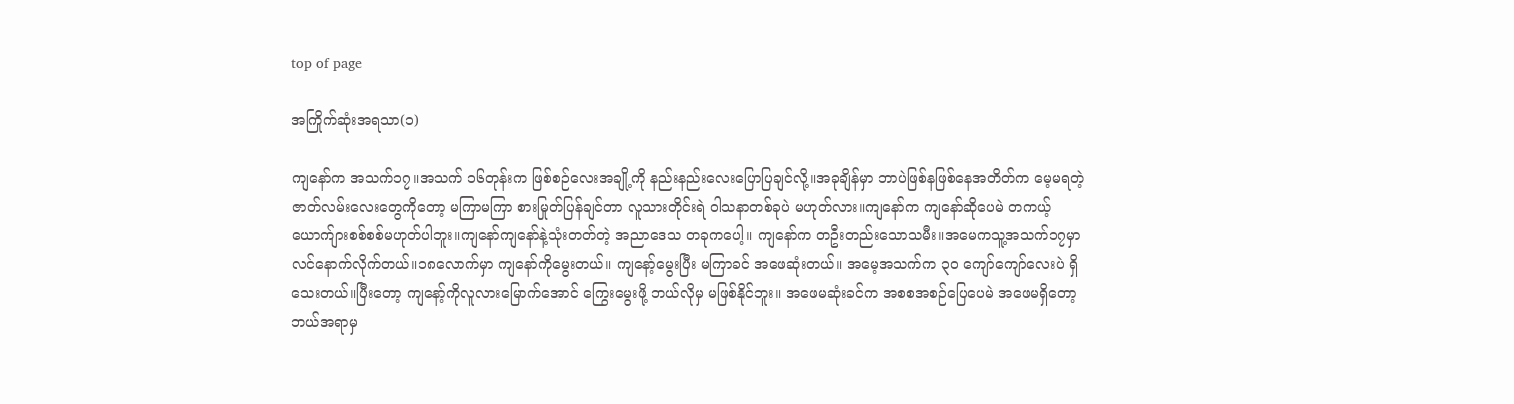top of page

အကြိုက်ဆုံးအရသာ(၁)

ကျနော်က အသက်၁၇။အသက် ၁၆တုန်းက ဖြစ်စဉ်လေးအချို့ကို နည်းနည်းလေးပြောပြချင်လို့။အခုချိန်မှာ ဘာပဲဖြစ်နဖြစ်နေအတိတ်က မေ့မရတဲ့ ဇာတ်လမ်းလေးတွေကိုတော့ မကြာမကြာ စားမြုတ်ပြန်ချင်တာ လူသားတိုင်းရဲ ဝါသနာတစ်ခုပဲ မဟုတ်လား။ကျနော်က ကျနော်ဆိုပေမဲ တကယ့်ယောက်ျားစစ်စစ်မဟုတ်ပါဘူး။ကျနော်ကျနော်နဲ့သုံးတတ်တဲ့ အညာဒေသ တခုကပေါ့။ ကျနော်က တဦးတည်းသောသမီး။အမေကသူ့အသက်၁၇မှာ လင်နောက်လိုက်တယ်။၁၈လောက်မှာ ကျနော်ကိုမွေးတယ်။ ကျနော့်မွေးပြီး မကြာခင် အဖေဆုံးတယ်။ အမေ့အသက်က ၃၀ ကျော်ကျော်လေးပဲ ရှိသေးတယ်။ပြီးတော့ ကျနော့်ကိုလူလားမြောက်အောင် ကြွေးမွေးဖို့ ဘယ်လိုမှ မဖြစ်နိုင်ဘူး။ အဖေမဆုံးခင်က အစစအစဉ်ပြေပေမဲ အဖေမရှိတော့ ဘယ်အရာမှ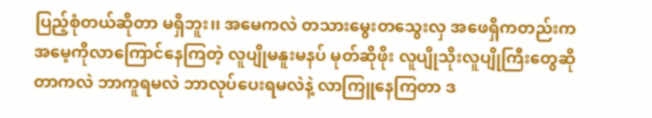ပြည့်စုံတယ်ဆိုတာ မရှိဘူး၊၊ အမေကလဲ တသားမွေးတသွေးလှ အဖေရှိကတည်းက အမေ့ကိုလာကြောင်နေကြတဲ့ လူပျိုမနူးမနပ် မုတ်ဆိုဖိုး လူပျိုသိုးလူပျိုကြီးတွေဆိုတာကလဲ ဘာကူရမလဲ ဘာလုပ်ပေးရမလဲနဲ့ လာကြူနေကြတာ ဒ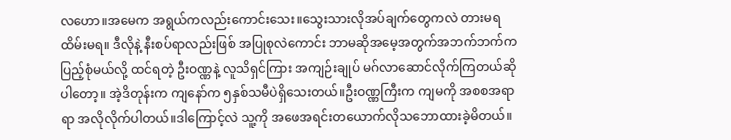လဟော။အမေက အရွယ်ကလည်းကောင်းသေး။သွေးသားလိုအပ်ချက်တွေကလဲ တားမရထိမ်းမရ။ ဒီလိုနဲ့ နီးစပ်ရာလည်းဖြစ် အပြုစုလဲကောင်း ဘာမဆိုအမေ့အတွက်အဘက်ဘက်က ပြည့်စုံမယ်လို့ ထင်ရတဲ့ ဦးဝဏ္ဏနဲ့ လူသိရှင်ကြား အကျဉ်းချုပ် မဂ်လာဆောင်လိုက်ကြတယ်ဆိုပါတော့။ အဲ့ဒိတုန်းက ကျနော်က ၅နှစ်သမီပဲရှိသေးတယ်။ဦးဝဏ္ဏကြီးက ကျမကို အစစအရာရာ အလိုလိုက်ပါတယ်။ဒါကြောင့်လဲ သူ့ကို အဖေအရင်းတယောက်လိုသဘောထားခဲ့မိတယ်။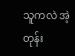သူကလဲ အဲ့တုန်း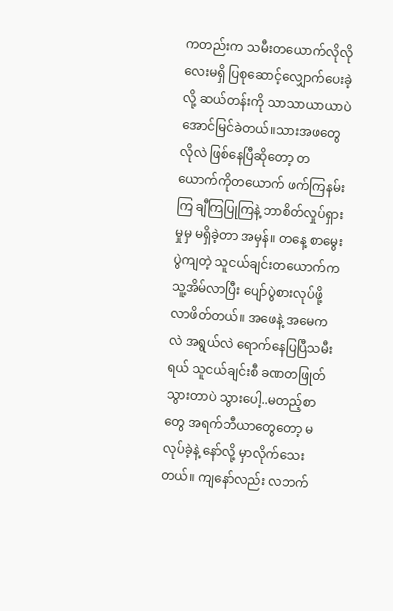ကတည်းက သမီးတယောက်လိုလိုလေးမရှိ ပြစုဆောင့်လျှောက်ပေးခဲ့လို့ ဆယ်တန်းကို သာသာယာယာပဲအောင်မြင်ခဲတယ်။သားအဖတွေလိုလဲ ဖြစ်နေပြီဆိုတော့ တယောက်ကိုတယောက် ဖက်ကြနမ်းကြ ချီကြပြုကြနဲ့ ဘာစိတ်လှုပ်ရှားမှုမှ မရှိခဲ့တာ အမှန်။ တနေ့ စာမွေးပွဲကျတဲ့ သူငယ်ချင်းတယောက်က သူ့အိမ်လာပြီး ပျော်ပွဲစားလုပ်ဖို့ လာဖိတ်တယ်။ အဖေနဲ့ အမေကလဲ အရွယ်လဲ ရောက်နေပြပြီသမီးရယ် သူငယ်ချင်းစီ ခဏတဖြုတ်သွားတာပဲ သွားပေါ့..မတည့်စာတွေ အရက်ဘီယာတွေတော့ မလုပ်ခဲ့နဲ့ နော်လို့ မှာလိုက်သေးတယ်။ ကျနော်လည်း လဘက်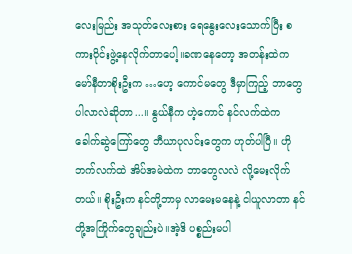လေးမြည်း အသုတ်လေးစား ရေနွေးလေးသောက်ပြီး စကားဝိုင်းဖွဲ့နေလိုက်တာပေါ့။ခဏနေတော့ အတန်းထဲက မော်နီတာစိုးဦးက …ဟေ့ ကောင်မတွေ ဒီမှာကြည့် ဘာတွေပါလာလဲဆိုတာ...။ နွယ်နီက ဟဲ့ကောင် နင်လက်ထဲက ခေါက်ဆွဲကြော်တွေ ဘီယာပုလင်းတွေက ဟုတ်ပါပြီ။ ဟိုဘက်လက်ထဲ အိပ်အမဲထဲက ဘာတွေလလဲ လို့မေးလိုက်တယ်။ စိုးဦးက နင်တို့ဘာမှ လာမေးမနေနဲ့ ငါယူလာတာ နင်တို့အကြိုက်တွေချည်းပဲ။အဲ့ဒိ ပစ္စည်းမပါ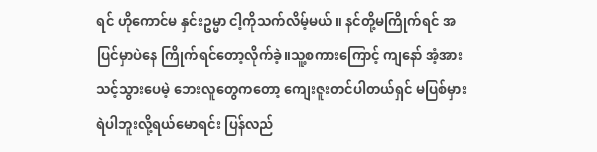ရင် ဟိုကောင်မ နှင်းဥမ္မာ ငါ့ကိုသက်လိမ့်မယ်။ နင်တို့မကြိုက်ရင် အပြင်မှာပဲနေ ကြိုက်ရင်တော့လိုက်ခဲ့။သူ့စကားကြောင့် ကျနော် အံ့အားသင့်သွားပေမဲ့ ဘေးလူတွေကတော့ ကျေးဇူးတင်ပါတယ်ရှင် မပြစ်မှားရဲပါဘူးလို့ရယ်မောရင်း ပြန်လည်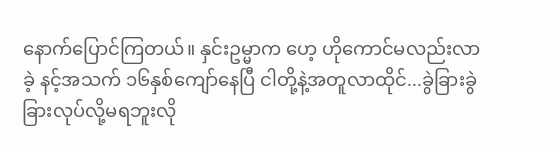နောက်ပြောင်ကြတယ်။ နှင်းဥမ္မာက ဟေ့ ဟိုကောင်မလည်းလာခဲ့ နင့်အသက် ၁၆နှစ်ကျော်နေပြီ ငါတို့နဲ့အတူလာထိုင်...ခွဲခြားခွဲခြားလုပ်လို့မရဘူးလို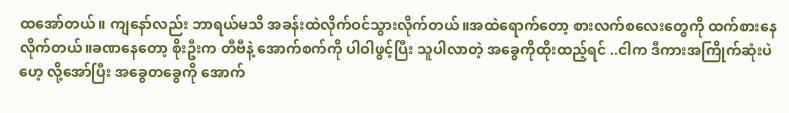ထအော်တယ်။ ကျနော်လည်း ဘာရယ်မသိ အခန်းထဲလိုက်ဝင်သွားလိုက်တယ်။အထဲရောက်တော့ စားလက်စလေးတွေကို ထက်စားနေလိုက်တယ်။ခဏနေတော့ စိုးဦးက တီဗီနဲ့ အောက်စက်ကို ပါဝါဖွင့်ပြီး သူပါလာတဲ့ အခွေကိုထိုးထည့်ရင် ..ငါက ဒီကားအကြိုက်ဆုံးပဲဟေ့ လို့အော်ပြီး အခွေတခွေကို အောက်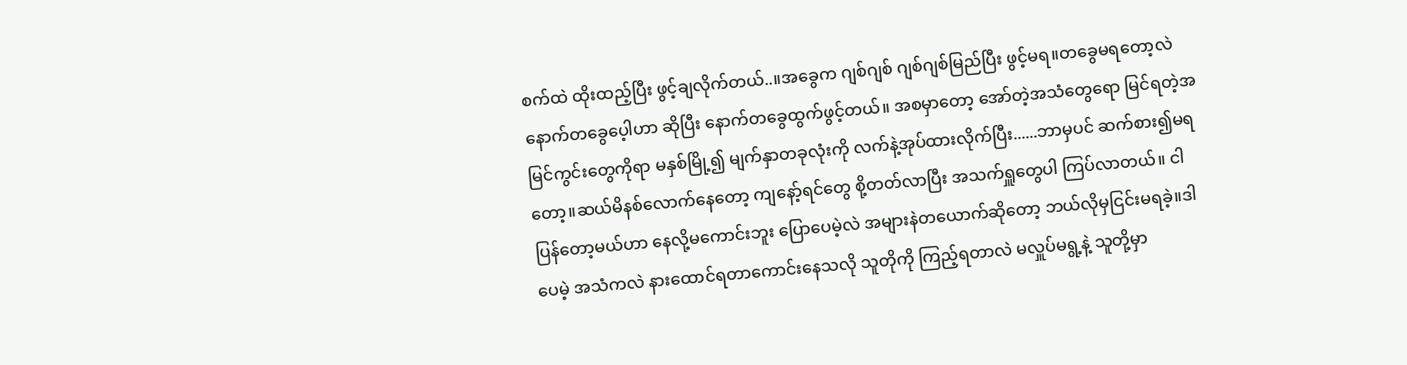စက်ထဲ ထိုးထည့်ပြီး ဖွင့်ချလိုက်တယ်..။အခွေက ဂျစ်ဂျစ် ဂျစ်ဂျစ်မြည်ပြီး ဖွင့်မရ။တခွေမရတော့လဲ နောက်တခွေပေ့ါဟာ ဆိုပြီး နောက်တခွေထွက်ဖွင့်တယ်။ အစမှာတော့ အော်တဲ့အသံတွေရော မြင်ရတဲ့အမြင်ကွင်းတွေကိုရာ မနှစ်မြို့၍ မျက်နှာတခုလုံးကို လက်နဲ့အုပ်ထားလိုက်ပြီး......ဘာမှပင် ဆက်စား၍မရတော့။ဆယ်မိနစ်လောက်နေတော့ ကျနော့်ရင်တွေ စို့တတ်လာပြီး အသက်ရှူတွေပါ ကြပ်လာတယ်။ ငါပြန်တော့မယ်ဟာ နေလို့မကောင်းဘူး ပြောပေမဲ့လဲ အများနဲတယောက်ဆိုတော့ ဘယ်လိုမှငြင်းမရခဲ့။ဒါပေမဲ့ အသံကလဲ နားထောင်ရတာကောင်းနေသလို သူတိုကို ကြည့်ရတာလဲ မလှူပ်မရွ့နဲ့ သူတို့မှာ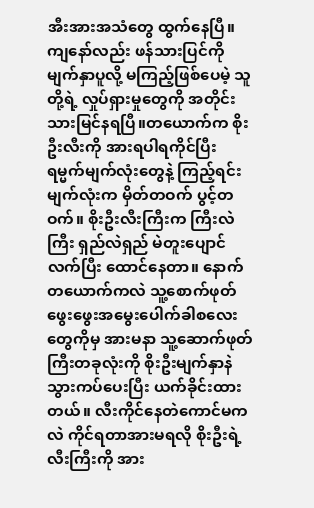အီးအားအသံတွေ ထွက်နေပြီ။ကျနော်လည်း ဖန်သားပြင်ကို မျက်နှာပူလို့ မကြည့်ဖြစ်ပေမဲ့ သူတို့ရဲ့ လှုပ်ရှားမှုတွေကို အတိုင်းသားမြင်နရပြီ။တယောက်က စိုးဦးလီးကို အားရပါရကိုင်ပြီး ရမ္မက်မျက်လုံးတွေနဲ့ ကြည့်ရင်း မျက်လုံးက မှိတ်တဝက် ပွင့်တဝက်။ စိုးဦးလီးကြီးက ကြီးလဲကြီး ရှည်လဲရှည် မဲတူးပျောင်လက်ပြီး ထောင်နေတာ။ နောက်တယောက်ကလဲ သူ့စောက်ဖုတ်ဖွေးဖွေးအမွေးပေါက်ခါစလေးတွေကိုမှ အားမနာ သူ့ဆောက်ဖုတ်ကြီးတခုလုံးကို စိုးဦးမျက်နှာနဲ သွားကပ်ပေးပြီး ယက်ခိုင်းထားတယ်။ လီးကိုင်နေတဲကောင်မကလဲ ကိုင်ရတာအားမရလို စိုးဦးရဲ့လီးကြီးကို အား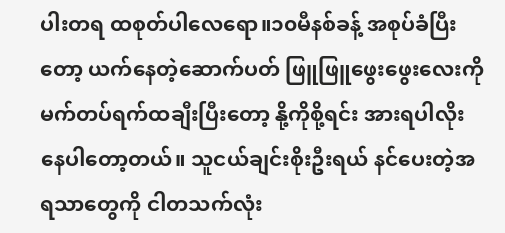ပါးတရ ထစုတ်ပါလေရော။၁၀မီနစ်ခန့် အစုပ်ခံပြီးတော့ ယက်နေတဲ့ဆောက်ပတ် ဖြူဖြူဖွေးဖွေးလေးကို မက်တပ်ရက်ထချီးပြီးတော့ နို့ကိုစို့ရင်း အားရပါလိုးနေပါတော့တယ်။ သူငယ်ချင်းစိုးဦးရယ် နင်ပေးတဲ့အရသာတွေကို ငါတသက်လုံး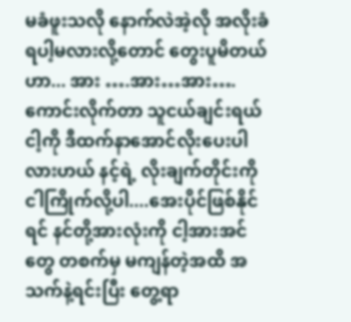မခံဖူးသလို နောက်လဲအဲ့လို အလိုးခံရပါ့မလားလို့တောင် တွေးပူမိတယ်ဟာ... အား ….အား…အား….ကောင်းလိုက်တာ သူငယ်ချင်းရယ် ငါ့ကို ဒီထက်နာအောင်လိုးပေးပါလားဟယ် နင့်ရဲ့ လိုးချက်တိုင်းကို ငါကြိုက်လို့ပါ....အေးပိုင်ဖြစ်နိုင်ရင် နင်တို့အားလုံးကို ငါ့အားအင်တွေ တစက်မှ မကျန်တဲ့အထိ အသက်နဲ့ရင်းပြီး တွေ့ရာ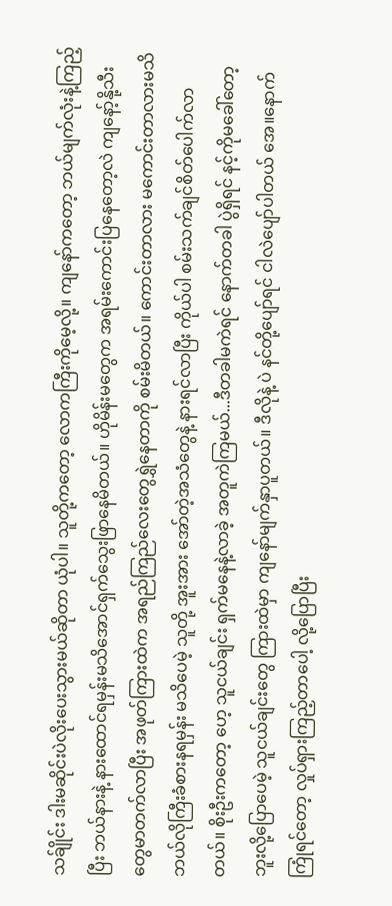သခ်ျိုင်း ဒါးမဆိုင်းပဲလိုးပေးသွားမယ်ဆိုတာ ယုံပါ။ သူတို့ကတော့ လောကကြီးကိုမေ့လို့။ ကျနော်ကတော့ ဘယ်မျက်လုံးနဲ့ကြည့်ပြီး ဘယ်နားနဲ့ နားထောင်ရမှန်းမသိအောင်ရှက်သွေးဖြာနေမိတယ်။ ဟိုမိန်းမတွေက အရမ်းကောင်းပြနေတော့လဲ ကျနော့်နို့သီးတွေမာတက်လာပြီး အဖုတ်ကြားထဲက အရည်ကြည်လေးတွေရွှဲနေတာကို စမ်းမိတယ်။ ကောင်းတာလား မကောင်းတာလားမသိ ဘယ်လိုကြီးခံစားနရမှန်း မသိပေမဲ့ သူတို့ အူးအား အော်တဲ့အသံတွေနဲ့ နားရင်လာပြီး ကိုယ်ပါ စမ်းသက်ချင်စိတ်ပေါက်လာတယ်။ စိုးဦးကတော့ ဟေ့ သူငယ်ချင်း ရှက်မနေနဲ့လာခဲ့ အတူကဲကြမယ်...ဒီတခါမကဲရင် နောက်တခါ ပွဲရှိရင် နင့်ကိုမခေါ်တော့ဘူးလို့ပြောပေမဲ့ သူငယ်ချင်းတွေ ကြားထဲမှာ ကျနော်မျက်နှာပူတယ်။ ဒီလိုနဲ့ ပဲ နင်တို့ပျော်ရင် ငါလဲပျော်ပါတယ် အေ။နောက် ကြုံရင်တော့ လှုပ်ရှားကြည့်တာပေါ့ လို့ပြောပြီး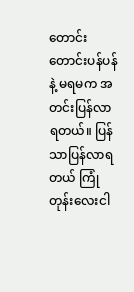တောင်းတောင်းပန်ပန်နဲ့ မရမက အတင်းပြန်လာရတယ်။ ပြန်သာပြန်လာရတယ် ကြုံတုန်းလေးငါ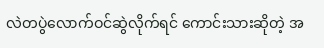လဲတပွဲလောက်ဝင်ဆွဲလိုက်ရင် ကောင်းသားဆိုတဲ့ အ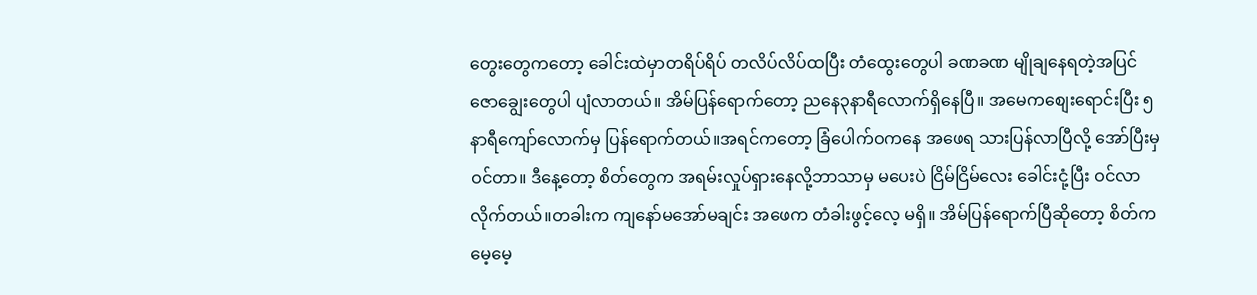တွေးတွေကတော့ ခေါင်းထဲမှာတရိပ်ရိပ် တလိပ်လိပ်ထပြီး တံထွေးတွေပါ ခဏခဏ မျိုချနေရတဲ့အပြင် ဇောချွေးတွေပါ ပျံလာတယ်။ အိမ်ပြန်ရောက်တော့ ညနေ၃နာရီလောက်ရှိနေပြီ။ အမေကစျေးရောင်းပြီး ၅နာရီကျော်လောက်မှ ပြန်ရောက်တယ်။အရင်ကတော့ ခြံပေါက်ဝကနေ အဖေရ သားပြန်လာပြီလို့ အော်ပြီးမှဝင်တာ။ ဒီနေ့တော့ စိတ်တွေက အရမ်းလှုပ်ရှားနေလို့ဘာသာမှ မပေးပဲ ငြိမ်ငြိမ်လေး ခေါင်းငုံ့ပြီး ဝင်လာလိုက်တယ်။တခါးက ကျနော်မအော်မချင်း အဖေက တံခါးဖွင့်လေ့ မရှိ။ အိမ်ပြန်ရောက်ပြီဆိုတော့ စိတ်ကမေ့မေ့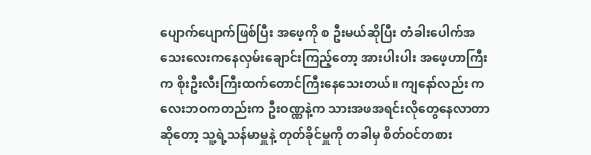ပျောက်ပျောက်ဖြစ်ပြီး အဖေ့ကို စ ဦးမယ်ဆိုပြီး တံခါးပေါက်အသေးလေးကနေလှမ်းချောင်းကြည့်တော့ အားပါးပါး အဖေ့ဟာကြီးက စိုးဦးလီးကြီးထက်တောင်ကြီးနေသေးတယ်။ ကျနော်လည်း ကလေးဘဝကတည်းက ဦးဝဏ္ဏနဲ့က သားအဖအရင်းလိုတွေနေလာတာဆိုတော့ သူ့ရဲ့သန်မာမှူနဲ့ တုတ်ခိုင်မှူကို တခါမှ စိတ်ဝင်တစား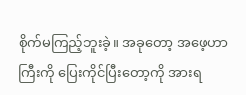စိုက်မကြည့်ဘူးခဲ့။ အခုတော့ အဖေ့ဟာကြီးကို ပြေးကိုင်ပြီးတော့ကို အားရ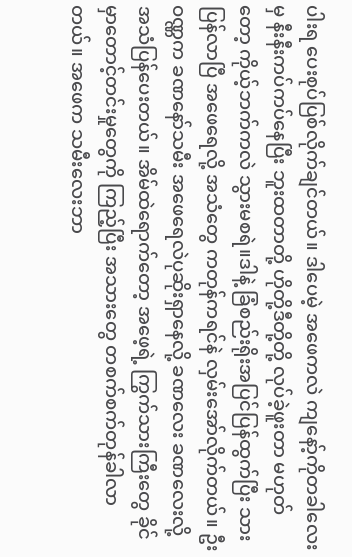ပါးရ ပေးစုပ်ပြစ်လိုက်ချင်တယ်။ ဒါပေမဲ့ အဖေကလဲ ကျနော့်ကိုတခါလေးမှ နီးနီးကပ်ကပ်နေပြီး ဘူးထတာတို့ ဟိုတို့ဒီတို့တို့ လုပ်ခဲ့ဖူးတာ မဟုတ်တော့ ကိုယ့်ဘက်ကလဲ သွားမစရဲ။ဒါနဲ့ ခြံစည်းရိုးအပြင်ပြန်ထွက်ပြီး သားပြန်လာပြီ အဖေရေလို့ အသံတွေ ကတုန်ကရင်နဲ လှမ်းအော်လိုက်တယ်။ ဦးဝဏ္ဏက ခဏနော်သမီး အဖေရေလဲပုဆိုးရှာနေလို့ ခဏလေး ခဏလေးလို့ အသံပြန်ပေးတယ်။ အိမ်ထဲရောက်တော့ အဖေ့ရဲ့ ကြွက်သားကြီးတွေ ခိုင်မှာတောင့်တင်းမှုတွေကို ကြည့်ပြီး အသားတွေ တစက်စက်တုန်ခါလာတယ်။ အဖေက သမီးလေးဘာ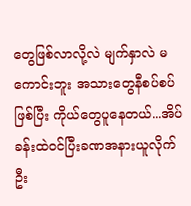တွေဖြစ်လာလို့လဲ မျက်နှာလဲ မကောင်းဘူး အသားတွေနီစပ်စပ်ဖြစ်ပြီး ကိုယ်တွေပူနေတယ်...အိပ်ခန်းထဲဝင်ပြီးခဏအနားယူလိုက်ဦး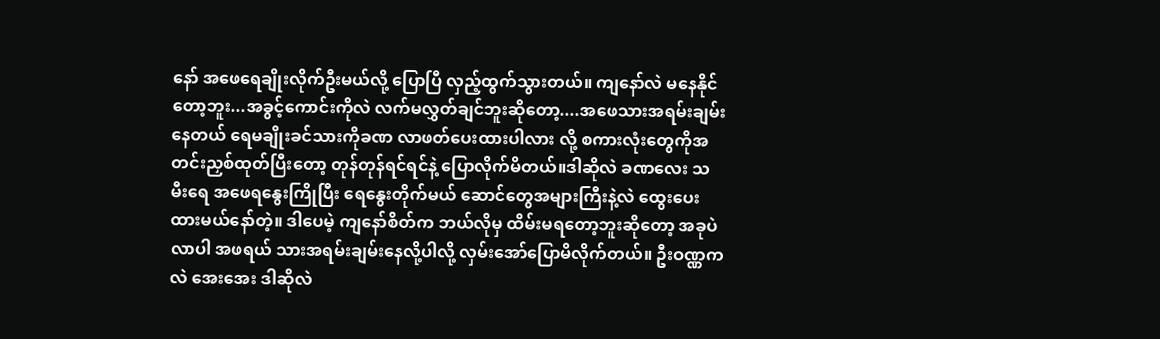နော် အဖေရေချိုးလိုက်ဦးမယ်လို့ ပြောပြီ လှည့်ထွက်သွားတယ်။ ကျနော်လဲ မနေနိုင်တော့ဘူး...အခွင့်ကောင်းကိုလဲ လက်မလွှတ်ချင်ဘူးဆိုတော့....အဖေသားအရမ်းချမ်းနေတယ် ရေမချိုးခင်သားကိုခဏ လာဖတ်ပေးထားပါလား လို့ စကားလုံးတွေကိုအတင်းညှစ်ထုတ်ပြီးတော့ တုန်တုန်ရင်ရင်နဲ့ ပြောလိုက်မိတယ်။ဒါဆိုလဲ ခဏလေး သမီးရေ အဖေရနွေးကြိုပြီး ရေနွေးတိုက်မယ် ဆောင်တွေအများကြီးနဲ့လဲ ထွေးပေးထားမယ်နော်တဲ့။ ဒါပေမဲ့ ကျနော်စိတ်က ဘယ်လိုမှ ထိမ်းမရတော့ဘူးဆိုတော့ အခုပဲလာပါ အဖရယ် သားအရမ်းချမ်းနေလို့ပါလို့ လှမ်းအော်ပြောမိလိုက်တယ်။ ဦးဝဏ္ဏကလဲ အေးအေး ဒါဆိုလဲ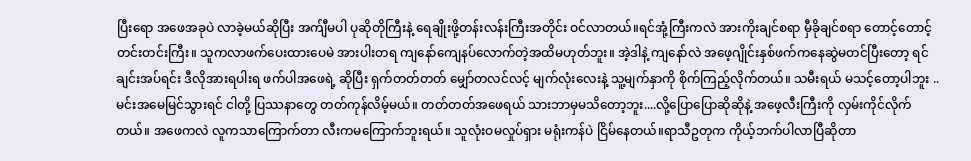ပြီးရော အဖေအခုပဲ လာခဲ့မယ်ဆိုပြီး အက်ျီမပါ ပုဆိုတိုကြီးနဲ့ ရေချိုးဖို့တန်းလန်းကြီးအတိုင်း ဝင်လာတယ်။ရင်အုံ့ကြီးကလဲ အားကိုးချင်စရာ မှီခိုချင်စရာ တောင့်တောင့်တင်းတင်းကြီး။ သူကလာဖက်ပေးထားပေမဲ အားပါးတရ ကျနော်ကျေနပ်လောက်တဲ့အထိမဟုတ်ဘူး။ အဲ့ဒါနဲ့ ကျနော်လဲ အဖေ့ဂျိုင်းနှစ်ဖက်ကနေဆွဲမတင်ပြီးတော့ ရင်ချင်းအပ်ရင်း ဒီလိုအားရပါးရ ဖက်ပါအဖေရဲ့ ဆိုပြီး ရှက်တတ်တတ် မျှော်တလင်လင့် မျက်လုံးလေးနဲ့ သူ့မျက်နှာကို စိုက်ကြည့်လိုက်တယ်။ သမီးရယ် မသင့်တော့ပါဘူး ..မင်းအမေမြင်သွားရင် ငါတို့ ပြဿနာတွေ တတ်ကုန်လိမ့်မယ်။ တတ်တတ်အဖေရယ် သားဘာမှမသိတော့ဘူး....လို့ပြောပြောဆိုဆိုနဲ့ အဖေ့လီးကြီးကို လှမ်းကိုင်လိုက်တယ်။ အဖေကလဲ လူကသာကြောက်တာ လီးကမကြောက်ဘူးရယ်။ သူလုံးဝမလှုပ်ရှား မရုံးကန်ပဲ ငြိမ်နေတယ်။ရာသီဥတုက ကိုယ့်ဘက်ပါလာပြီဆိုတာ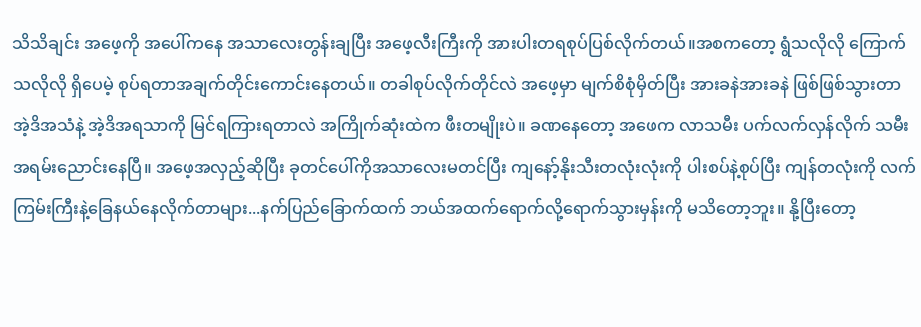သိသိချင်း အဖေ့ကို အပေါ်ကနေ အသာလေးတွန်းချပြီး အဖေ့လီးကြီးကို အားပါးတရစုပ်ပြစ်လိုက်တယ်။အစကတော့ ရွံသလိုလို ကြောက်သလိုလို ရှိပေမဲ့ စုပ်ရတာအချက်တိုင်းကောင်းနေတယ်။ တခါစုပ်လိုက်တိုင်လဲ အဖေ့မှာ မျက်စိစုံမှိတ်ပြီး အားခနဲအားခနဲ ဖြစ်ဖြစ်သွားတာ အဲ့ဒိအသံနဲ့ အဲ့ဒိအရသာကို မြင်ရကြားရတာလဲ အကြိုက်ဆုံးထဲက ဖီးတမျိုးပဲ။ ခဏနေတော့ အဖေက လာသမီး ပက်လက်လှန်လိုက် သမီးအရမ်းညောင်းနေပြီ။ အဖေ့အလှည့်ဆိုပြီး ခုတင်ပေါ်ကိုအသာလေးမတင်ပြီး ကျနော့်နိုးသီးတလုံးလုံးကို ပါးစပ်နဲ့စုပ်ပြီး ကျန်တလုံးကို လက်ကြမ်းကြီးနဲ့ခြေနယ်နေလိုက်တာများ...နက်ပြည်ခြောက်ထက် ဘယ်အထက်ရောက်လို့ရောက်သွားမှန်းကို မသိတော့ဘူး။ နို့ပြီးတော့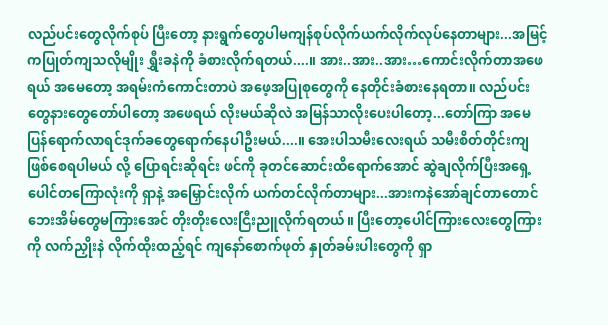လည်ပင်းတွေလိုက်စုပ် ပြီးတော့ နားရွက်တွေပါမကျန်စုပ်လိုက်ယက်လိုက်လုပ်နေတာများ...အမြင့်ကပြုတ်ကျသလိုမျိုး ရွှီးခနဲကို ခံစားလိုက်ရတယ်....။ အား..အား..အား…ကောင်းလိုက်တာအဖေရယ် အမေတော့ အရမ်းကံကောင်းတာပဲ အဖေ့အပြုစုတွေကို နေတိုင်းခံစားနေရတာ။ လည်ပင်းတွေနားတွေတော်ပါတော့ အဖေရယ် လိုးမယ်ဆိုလဲ အမြန်သာလိုးပေးပါတော့...တော်ကြာ အမေပြန်ရောက်လာရင်ဒုက်ခတွေရောက်နေပါဦးမယ်....။ အေးပါသမီးလေးရယ် သမီးစိတ်တိုင်းကျ ဖြစ်စေရပါမယ် လို့ ပြောရင်းဆိုရင်း ဖင်ကို ခုတင်ဆောင်းထိရောက်အောင် ဆွဲချလိုက်ပြီးအရှေ့ပေါင်တကြောလုံးကို ရှာနဲ့ အမြှောင်းလိုက် ယက်တင်လိုက်တာများ...အားကနဲအော်ချင်တာတောင် ဘေးအိမ်တွေမကြားအေင် တိုးတိုးလေးငြီးညူလိုက်ရတယ်။ ပြီးတော့ပေါင်ကြားလေးတွေကြားကို လက်ညှိုးနဲ လိုက်ထိုးထည့်ရင် ကျနော်စောက်ဖုတ် နှုတ်ခမ်းပါးတွေကို ရှာ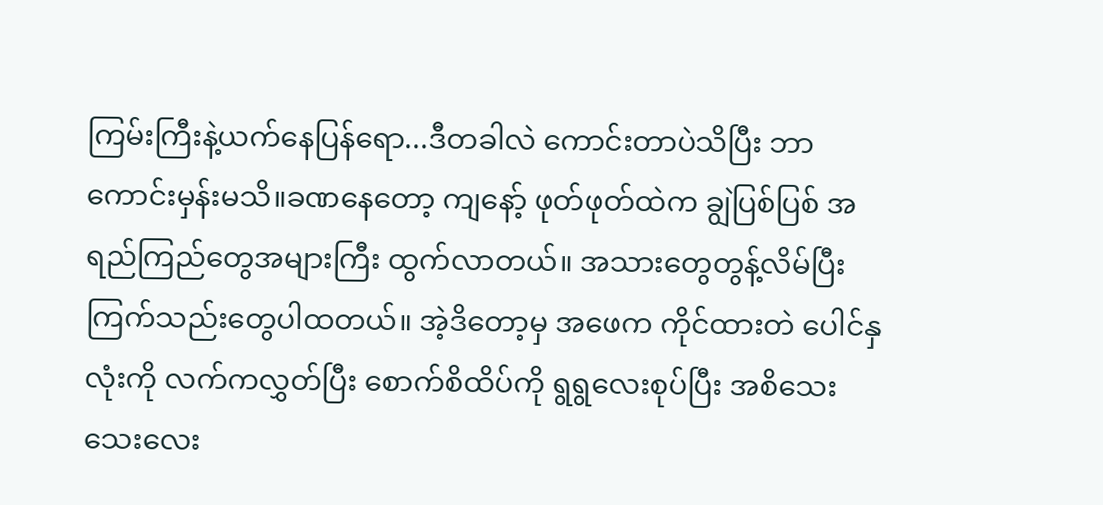ကြမ်းကြီးနဲ့ယက်နေပြန်ရော...ဒီတခါလဲ ကောင်းတာပဲသိပြီး ဘာကောင်းမှန်းမသိ။ခဏနေတော့ ကျနော့် ဖုတ်ဖုတ်ထဲက ချွဲပြစ်ပြစ် အရည်ကြည်တွေအများကြီး ထွက်လာတယ်။ အသားတွေတွန့်လိမ်ပြီး ကြက်သည်းတွေပါထတယ်။ အဲ့ဒိတော့မှ အဖေက ကိုင်ထားတဲ ပေါင်နှလုံးကို လက်ကလွှတ်ပြီး စောက်စိထိပ်ကို ရွရွလေးစုပ်ပြီး အစိသေးသေးလေး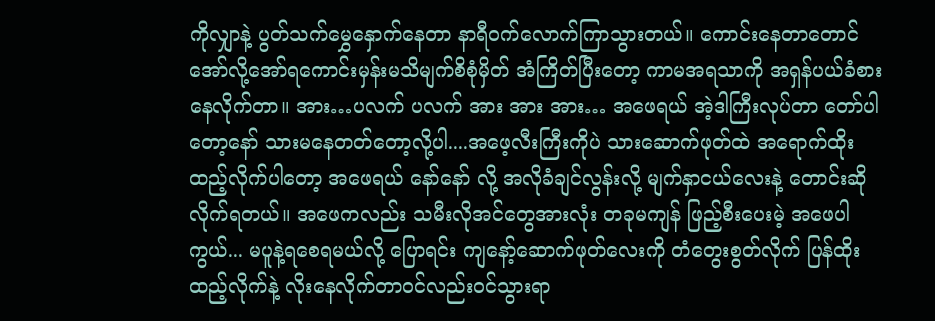ကိုလျှာနဲ့ ပွတ်သက်မွှေနှောက်နေတာ နာရီဝက်လောက်ကြာသွားတယ်။ ကောင်းနေတာတောင် အော်လို့အော်ရကောင်းမှန်းမသိမျက်စိစုံမှိတ် အံကြိတ်ပြီးတော့ ကာမအရသာကို အရှန်ပယ်ခံစားနေလိုက်တာ။ အား…ပလက် ပလက် အား အား အား… အဖေရယ် အဲ့ဒါကြီးလုပ်တာ တော်ပါတော့နော် သားမနေတတ်တော့လို့ပါ....အဖေ့လီးကြီးကိုပဲ သားဆောက်ဖုတ်ထဲ အရောက်ထိုးထည့်လိုက်ပါတော့ အဖေရယ် နော်နော် လို့ အလိုခံချင်လွန်းလို့ မျက်နှာငယ်လေးနဲ့ တောင်းဆိုလိုက်ရတယ်။ အဖေကလည်း သမီးလိုအင်တွေအားလုံး တခုမကျန် ဖြည့်စီးပေးမဲ့ အဖေပါကွယ်... မပူနဲ့ရစေရမယ်လို့ ပြောရင်း ကျနော့်ဆောက်ဖုတ်လေးကို တံတွေးစွတ်လိုက် ပြန်ထိုးထည့်လိုက်နဲ့ လိုးနေလိုက်တာဝင်လည်းဝင်သွားရာ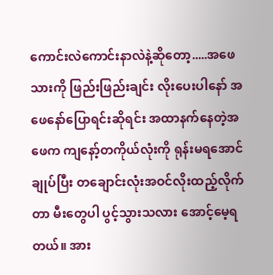ကောင်းလဲကောင်းနာလဲနဲ့ဆိုတော့.....အဖေသားကို ဖြည်းဖြည်းချင်း လိုးပေးပါနော် အဖေနော်ပြောရင်းဆိုရင်း အထာနက်နေတဲ့အဖေက ကျနော့်တကိုယ်လုံးကို ရုန်းမရအောင် ချုပ်ပြီး တချောင်းလုံးအဝင်လိုးထည့်လိုက်တာ မီးတွေပါ ပွင့်သွားသလား အောင့်မေ့ရတယ်။ အား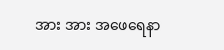အား အား အဖေရေနာ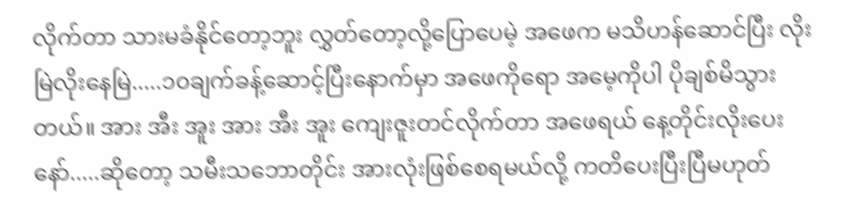လိုက်တာ သားမခံနိုင်တော့ဘူး လွှတ်တော့လို့ပြောပေမဲ့ အဖေက မသိဟန်ဆောင်ပြီး လိုးမြဲလိုးနေမြဲ.....၁၀ချက်ခန့်ဆောင့်ပြီးနောက်မှာ အဖေကိုရော အမေ့ကိုပါ ပိုချစ်မိသွားတယ်။ အား အီး အူး အား အီး အူး ကျေးဇူးတင်လိုက်တာ အဖေရယ် နေ့တိုင်းလိုးပေးနော်.....ဆိုတော့ သမီးသဘောတိုင်း အားလုံးဖြစ်စေရမယ်လို့ ကတိပေးပြီးပြီမဟုတ်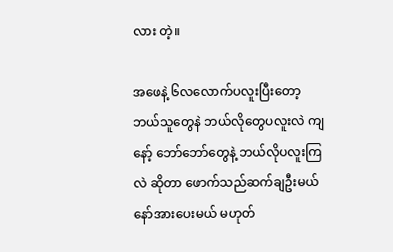လား တဲ့။

အဖေနဲ့ ၆လလောက်ပလူးပြီးတော့ဘယ်သူတွေနဲ ဘယ်လိုတွေပလူးလဲ ကျနော့် ဘော်ဘော်တွေနဲ့ ဘယ်လိုပလူးကြလဲ ဆိုတာ ဖောက်သည်ဆက်ချဦးမယ်နော်အားပေးမယ် မဟုတ်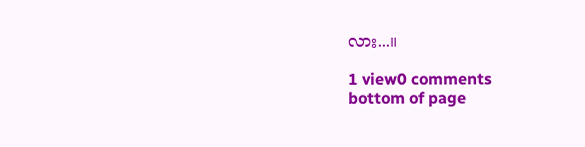လား...။

1 view0 comments
bottom of page